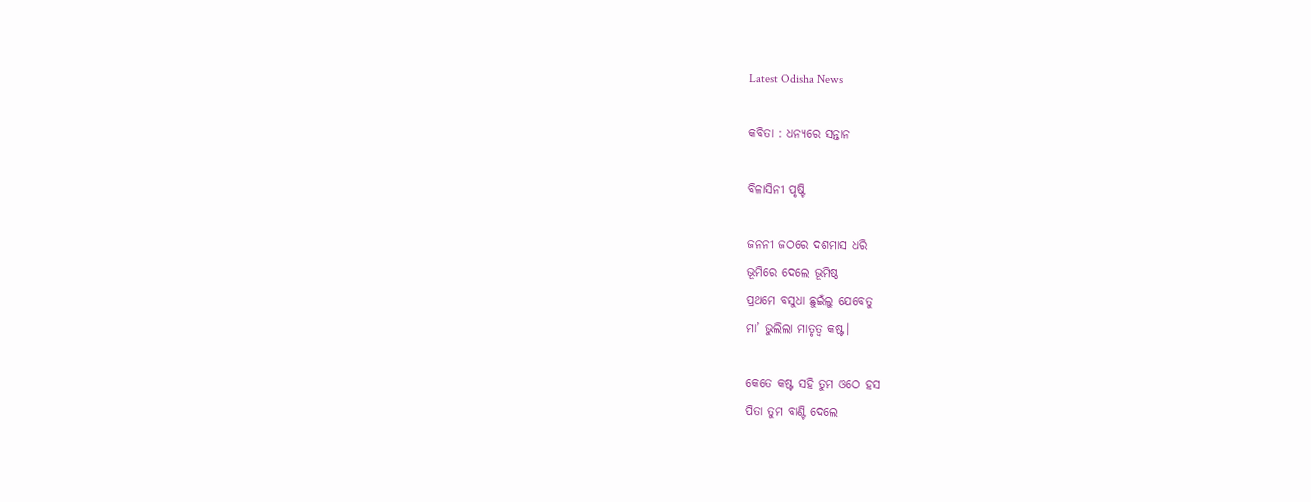Latest Odisha News

କବିତା : ଧନ୍ୟରେ ସନ୍ତାନ

ବିଳାସିନୀ ପୃଷ୍ଟି

ଜନନୀ ଜଠରେ ଦଶମାସ ଧରି
ଭୂମିରେ ଦେଲେ ଭୂମିଷ୍ଠ
ପ୍ରଥମେ ବସୁଧା ଛୁଇଁଲୁ ଯେବେତୁ
ମା’ ଭୁଲିଲା ମାତୃତ୍ଵ କଷ୍ଟ।

କେତେ କଷ୍ଟ ସହି ତୁମ ଓଠେ ହସ
ପିତା ତୁମ ବାଣ୍ଟି ଦେଲେ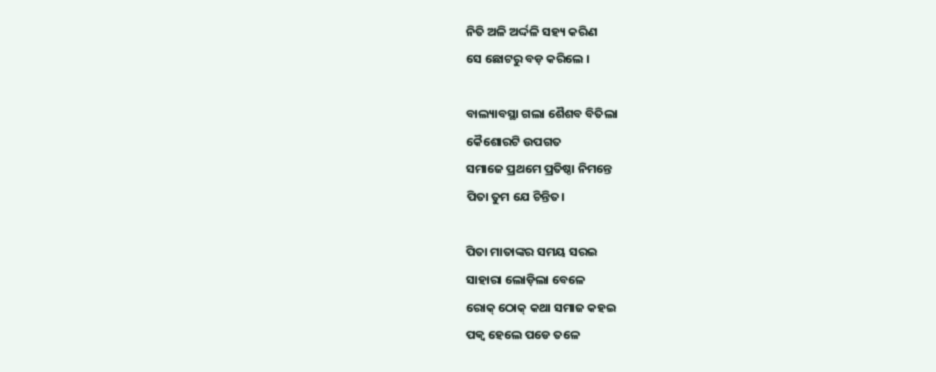ନିତି ଅଳି ଅର୍ଦ୍ଦଳି ସହ୍ୟ କରିଣ
ସେ ଛୋଟରୁ ବଡ଼ କରିଲେ ।

ବାଲ୍ୟାବସ୍ଥା ଗଲା ଶୈଶବ ବିତିଲା
କୈଶୋରଟି ଉପଗତ
ସମାଜେ ପ୍ରଥମେ ପ୍ରତିଷ୍ଠା ନିମନ୍ତେ
ପିତା ତୁମ ଯେ ଚିନ୍ତିତ।

ପିତା ମାତାଙ୍କର ସମୟ ସରଇ
ସାହାରା ଲୋଡ଼ିଲା ବେଳେ
ରୋକ୍ ଠୋକ୍ କଥା ସମାଜ କହଇ
ପକ୍ବ ହେଲେ ପଡେ ତଳେ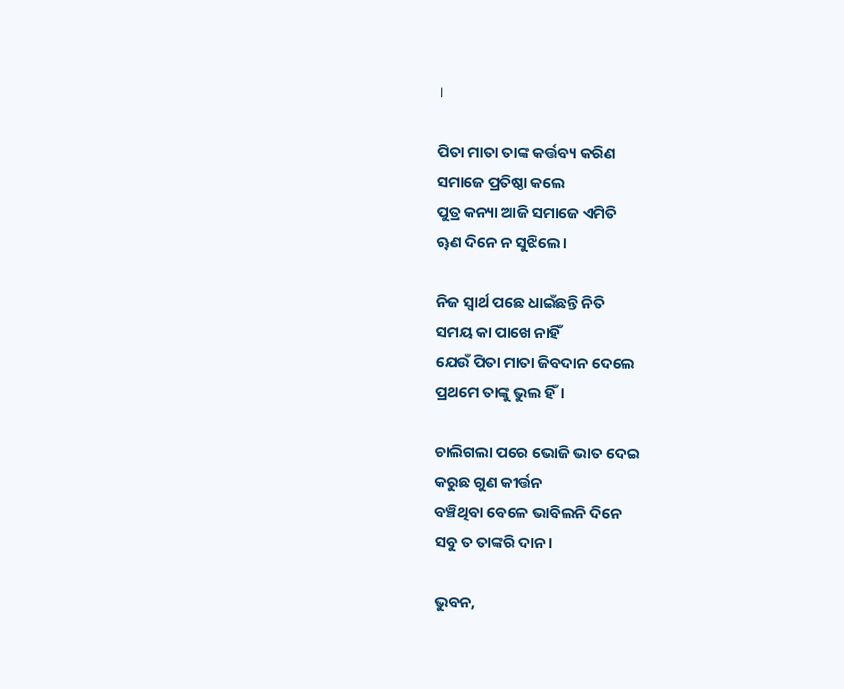।

ପିତା ମାତା ତାଙ୍କ କର୍ତ୍ତବ୍ୟ କରିଣ
ସମାଜେ ପ୍ରତିଷ୍ଠା କଲେ
ପୁତ୍ର କନ୍ୟା ଆଜି ସମାଜେ ଏମିତି
ୠଣ ଦିନେ ନ ସୁଝିଲେ।

ନିଜ ସ୍ୱାର୍ଥ ପଛେ ଧାଇଁଛନ୍ତି ନିତି
ସମୟ କା ପାଖେ ନାହିଁ
ଯେଉଁ ପିତା ମାତା ଜିବଦାନ ଦେଲେ
ପ୍ରଥମେ ତାଙ୍କୁ ଭୁଲ ହିଁ।

ଚାଲିଗଲା ପରେ ଭୋଜି ଭାତ ଦେଇ
କରୁଛ ଗୁଣ କୀର୍ତ୍ତନ
ବଞ୍ଚିଥିବା ବେଳେ ଭାବିଲନି ଦିନେ
ସବୁ ତ ତାଙ୍କରି ଦାନ।

ଭୁବନ,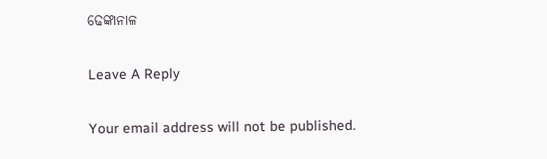ଢେଙ୍କାନାଳ

Leave A Reply

Your email address will not be published.